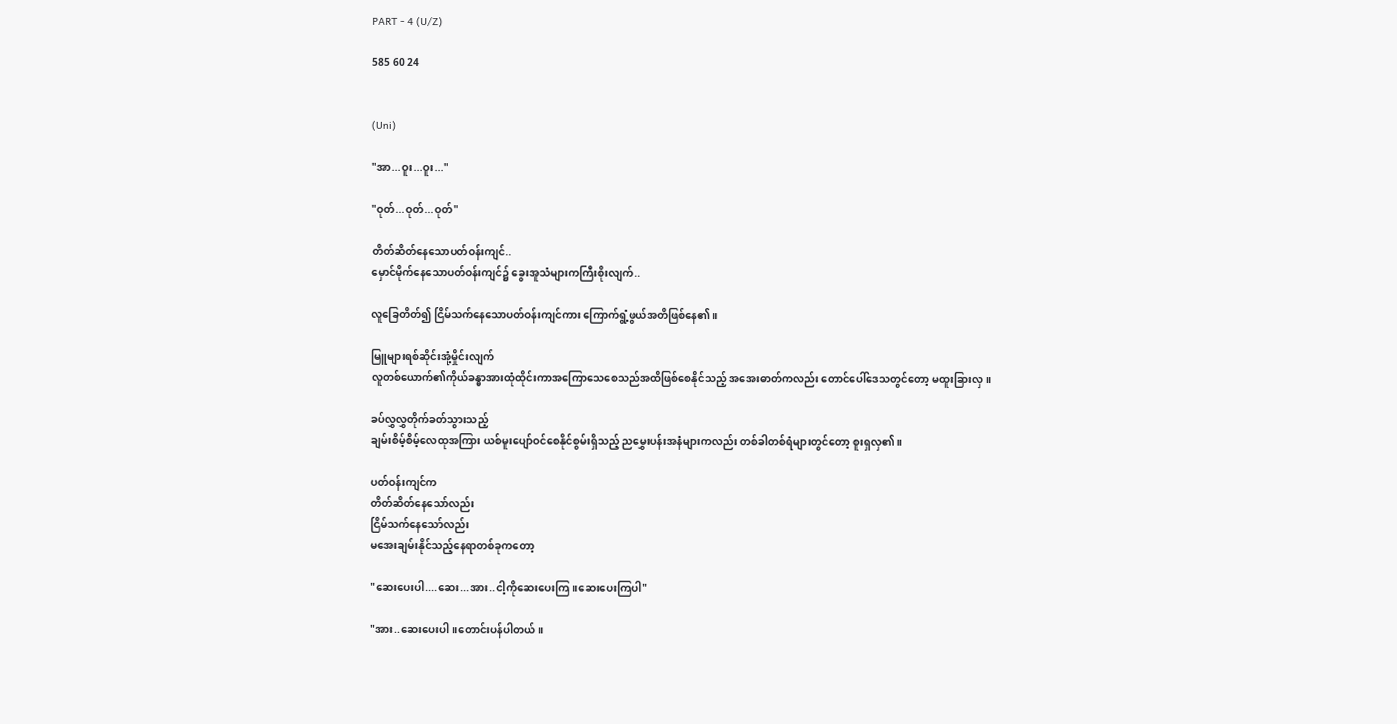PART - 4 (U/Z)

585 60 24


(Uni)

"အာ...ဝူး...ဝူး..."

"ဝုတ်...ဝုတ်...ဝုတ်"

တိတ်ဆိတ်နေသောပတ်ဝန်းကျင်..
မှောင်မိုက်နေသောပတ်ဝန်းကျင်၌ ခွေးအူသံများကကြီးစိုးလျက်..

လူခြေတိတ်၍ ငြိမ်သက်နေသောပတ်ဝန်းကျင်ကား ကြောက်ရွံ့ဖွယ်အတိဖြစ်နေ၏။

မြူများရစ်ဆိုင်းအုံ့မှိုင်းလျက်
လူတစ်ယောက်၏ကိုယ်ခန္ဓာအားထုံထိုင်းကာအကြောသေစေသည်အထိဖြစ်စေနိုင်သည့် အအေးဓာတ်ကလည်း တောင်ပေါ်ဒေသတွင်တော့ မထူးခြားလှ။

ခပ်လွှလွှတိုက်ခတ်သွားသည့်
ချမ်းစိမ့်စိမ့်လေထုအကြား ယစ်မူးပျော်ဝင်စေနိုင်စွမ်းရှိသည့် ညမွှေးပန်းအနံများကလည်း တစ်ခါတစ်ရံများတွင်တော့ စူးရှလှ၏။

ပတ်ဝန်းကျင်က
တိတ်ဆိတ်နေသော်လည်း
ငြိမ်သက်နေသော်လည်း
မအေးချမ်းနိုင်သည့်နေရာတစ်ခုကတော့

"ဆေးပေးပါ....ဆေး...အား..ငါ့ကိုဆေးပေးကြ။ဆေးပေးကြပါ"

"အား..ဆေးပေးပါ။တောင်းပန်ပါတယ်။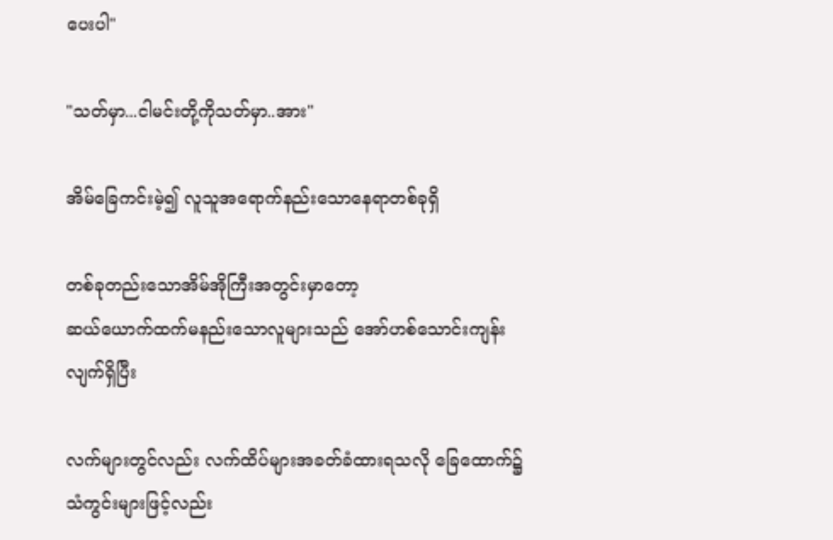ပေးပါ"

"သတ်မှာ...ငါမင်းတို့ကိုသတ်မှာ..အား"

အိမ်ခြေကင်းမဲ့၍ လူသူအရောက်နည်းသောနေရာတစ်ခုရှိ

တစ်ခုတည်းသောအိမ်အိုကြီးအတွင်းမှာတော့
ဆယ်ယောက်ထက်မနည်းသောလူများသည် အော်ဟစ်သောင်းကျန်းလျက်ရှိပြီး

လက်များတွင်လည်း လက်ထိပ်များအခတ်ခံထားရသလို ခြေထောက်၌သံကွင်းများဖြင့်လည်း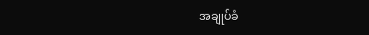အချုပ်ခံ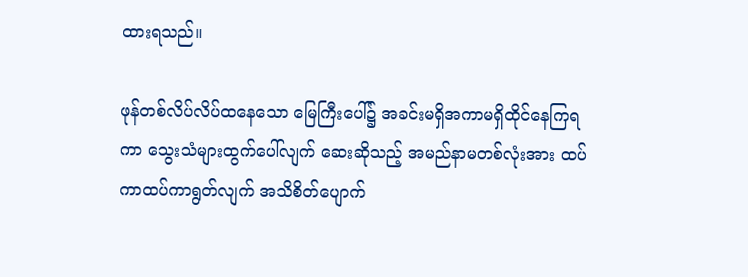ထားရသည်။

ဖုန်တစ်လိပ်လိပ်ထနေသော မြေကြီးပေါ်၌ အခင်းမရှိအကာမရှိထိုင်နေကြရကာ သွေးသံများထွက်ပေါ်လျက် ဆေးဆိုသည့် အမည်နာမတစ်လုံးအား ထပ်ကာထပ်ကာရွတ်လျက် အသိစိတ်ပျောက်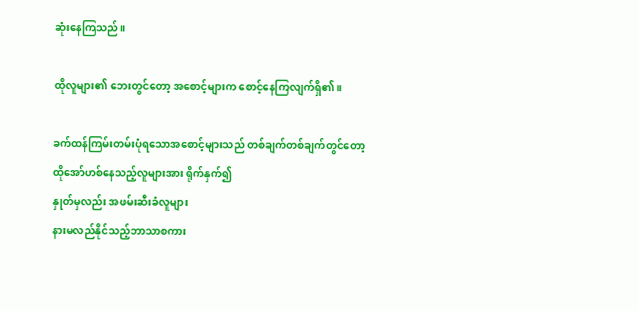ဆုံးနေကြသည်။

ထိုလူများ၏ ဘေးတွင်တော့ အစောင့်များက စောင့်နေကြလျက်ရှိ၏။

ခက်ထန်ကြမ်းတမ်းပုံရသောအစောင့်များသည် တစ်ချက်တစ်ချက်တွင်တော့
ထိုအော်ဟစ်နေသည့်လူများအား ရိုက်နှက်၍
နှုတ်မှလည်း အဖမ်းဆီးခံလူများ
နားမလည်နိုင်သည့်ဘာသာစကား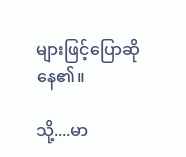များဖြင့်ပြောဆိုနေ၏။

သို့....မာ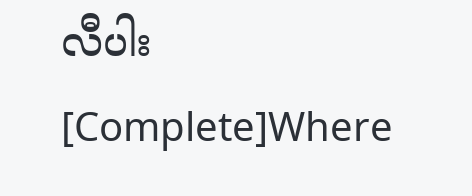လီပါး  [Complete]Where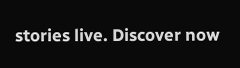stories live. Discover now